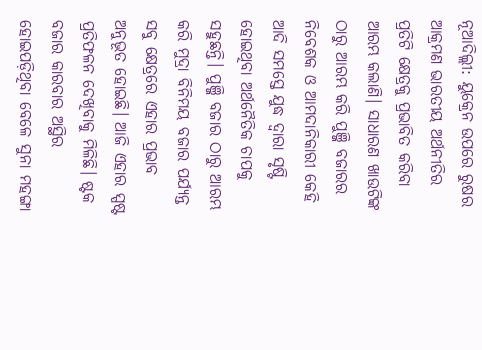ନୂଆଦିଲ୍ଲୀ: ୟୁକ୍ରେନ ଉପରେ ରୁଷର ଆକ୍ରମଣ ଭାରତୀୟ ଅର୍ଥନୀତିର ପ୍ରତିଟି କ୍ଷେତ୍ରକୁ ପ୍ରଭାବିତ କରିବା ଆରମ୍ଭ କଲାଣି। ସାଧାରଣ ଖାଉଟିଙ୍କ ଠାରୁ ଆରମ୍ଭ କରି ପୁଞ୍ଜି ବଜାରର ନିବେଶକ ଓ ଆମଦାନିକାରୀ କେହି ଆଦି ସମସ୍ତେ ଯୁଦ୍ଧ ଦ୍ବାରା ସୃଷ୍ଟି ହୋଇଥିବା ଅର୍ଥନୈତିକ ଚାପକୁ ସହୁଛନ୍ତି। ପୁଞ୍ଜି ବଜାର ଠାରୁ ଆରମ୍ଭ କରି ମୁଦ୍ରା ବିନିମୟ ବଜାର ପର୍ଯ୍ୟନ୍ତ ସବୁ କ୍ଷେତ୍ରରେ ଏହାର ପ୍ରଭାବ ଅନୁଭୂତ ହୋଇଛି। ଆଜି ଏହାର ସ୍ପଷ୍ଟ ପ୍ରତିଫଳନ ଦେଖିବାକୁ ମିଳିଛି। ଷ୍ଟକ ବଜାର କାରବାର ଅସ୍ଥିର ହୋଇପଡ଼ିଥିବା ବେଳେ ସୁନା ମହଙ୍ଗା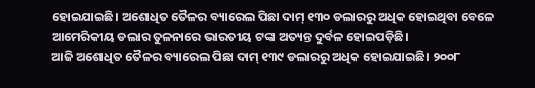ହୋଇଯାଇଛି। ଅଶୋଧିତ ତୈଳର ବ୍ୟାରେଲ ପିଛା ଦାମ୍ ୧୩୦ ଡଲାରରୁ ଅଧିକ ହୋଇଥିବା ବେଳେ ଆମେରିକୀୟ ଡଲାର ତୁଳନାରେ ଭାରତୀୟ ଟଙ୍କା ଅତ୍ୟନ୍ତ ଦୁର୍ବଳ ହୋଇପଡ଼ିଛି।
ଆଜି ଅଶୋଧିତ ତୈଳର ବ୍ୟାରେଲ ପିଛା ଦାମ୍ ୧୩୯ ଡଲାରରୁ ଅଧିକ ହୋଇଯାଇଛି। ୨୦୦୮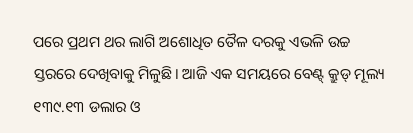ପରେ ପ୍ରଥମ ଥର ଲାଗି ଅଶୋଧିତ ତୈଳ ଦରକୁ ଏଭଳି ଉଚ୍ଚ ସ୍ତରରେ ଦେଖିବାକୁ ମିଳୁଛି। ଆଜି ଏକ ସମୟରେ ବେଣ୍ଟ୍ କ୍ରୁଡ୍ ମୂଲ୍ୟ ୧୩୯.୧୩ ଡଲାର ଓ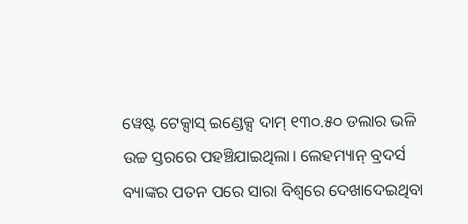ୱେଷ୍ଟ ଟେକ୍ସାସ୍ ଇଣ୍ଡେକ୍ସ ଦାମ୍ ୧୩୦.୫୦ ଡଲାର ଭଳି ଉଚ୍ଚ ସ୍ତରରେ ପହଞ୍ଚିଯାଇଥିଲା। ଲେହମ୍ୟାନ୍ ବ୍ରଦର୍ସ ବ୍ୟାଙ୍କର ପତନ ପରେ ସାରା ବିଶ୍ବରେ ଦେଖାଦେଇଥିବା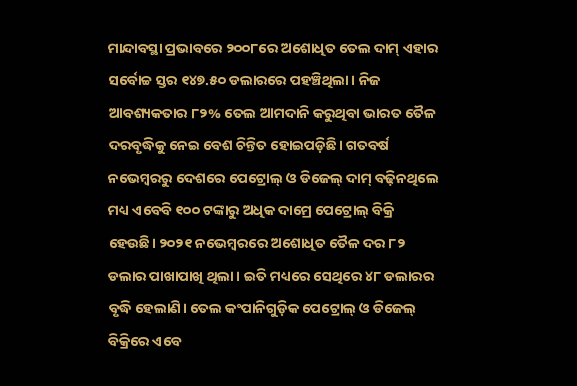ମାନ୍ଦାବସ୍ଥା ପ୍ରଭାବରେ ୨୦୦୮ରେ ଅଶୋଧିତ ତେଲ ଦାମ୍ ଏହାର ସର୍ବୋଚ୍ଚ ସ୍ତର ୧୪୭.୫୦ ଡଲାରରେ ପହଞ୍ଚିଥିଲା। ନିଜ ଆବଶ୍ୟକତାର ୮୨% ତେଲ ଆମଦାନି କରୁଥିବା ଭାରତ ତୈଳ ଦରବୃଦ୍ଧିକୁ ନେଇ ବେଶ ଚିନ୍ତିତ ହୋଇପଡ଼ିଛି। ଗତବର୍ଷ ନଭେମ୍ବରରୁ ଦେଶରେ ପେଟ୍ରୋଲ୍ ଓ ଡିଜେଲ୍ ଦାମ୍ ବଢ଼ିନଥିଲେ ମଧ୍ୟ ଏବେବି ୧୦୦ ଟଙ୍କାରୁ ଅଧିକ ଦାମ୍ରେ ପେଟ୍ରୋଲ୍ ବିକ୍ରି ହେଉଛି। ୨୦୨୧ ନଭେମ୍ବରରେ ଅଶୋଧିତ ତୈଳ ଦର ୮୨ ଡଲାର ପାଖାପାଖି ଥିଲା। ଇତି ମଧ୍ୟରେ ସେଥିରେ ୪୮ ଡଲାରର ବୃଦ୍ଧି ହେଲାଣି। ତେଲ କଂପାନିଗୁଡ଼ିକ ପେଟ୍ରୋଲ୍ ଓ ଡିଜେଲ୍ ବିକ୍ରିରେ ଏବେ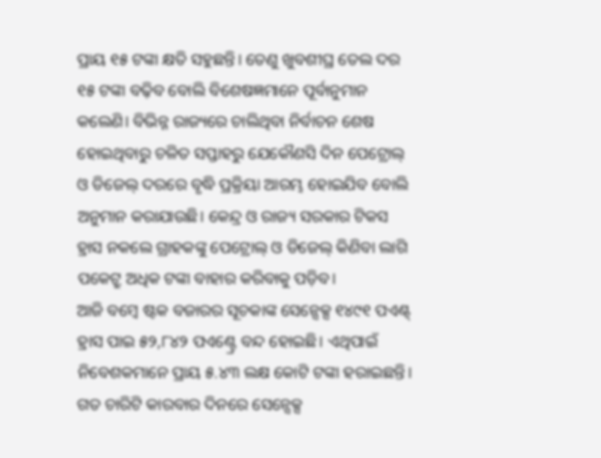ପ୍ରାୟ ୧୫ ଟଙ୍କା କ୍ଷତି ସହୁଛନ୍ତି। ତେଣୁ ଖୁବଶୀଘ୍ର ତେଲ ଦର ୧୫ ଟଙ୍କା ବଢ଼ିବ ବୋଲି ବିଶେଷଜ୍ଞମାନେ ପୂର୍ବାନୁମାନ କଲେଣି। ବିଭିନ୍ନ ରାଜ୍ୟରେ ଚାଲିଥିବା ନିର୍ବାଚନ ଶେଷ ହୋଇଥିବାରୁ ଚଳିତ ସପ୍ତାହରୁ ଯେକୌଣସି ଦିନ ପେଟ୍ରୋଲ୍ ଓ ଡିଜେଲ୍ ଦରରେ ବୃଦ୍ଧି ପ୍ରକ୍ରିୟା ଆରମ୍ଭ ହୋଇଯିବ ବୋଲି ଅନୁମାନ କରାଯାଉଛି। କେନ୍ଦ୍ର ଓ ରାଜ୍ୟ ସରକାର ଟିକସ ହ୍ରାସ ନକଲେ ଗ୍ରାହକଙ୍କୁ ପେଟ୍ରୋଲ୍ ଓ ଡିଜେଲ୍ କିଣିବା ଲାଗି ପକେଟ୍ରୁ ଅଧିକ ଟଙ୍କା ବାହାର କରିବାକୁ ପଡ଼ିବ।
ଆଜି ବମ୍ବେ ଷ୍ଟକ ବଜାରର ସୂଚକାଙ୍କ ସେନ୍ସେକ୍ସ ୧୪୯୧ ପଏଣ୍ଟ୍ ହ୍ରାସ ପାଇ ୫୨,୮୪୨ ପଏଣ୍ଟ୍ରେ ବନ୍ଦ ହୋଇଛି। ଏଥିପାଇଁ ନିବେଶକମାନେ ପ୍ରାୟ ୫.୪୩ ଲକ୍ଷ କୋଟି ଟଙ୍କା ହରାଇଛନ୍ତି। ଗତ ଚାରିଟି କାରବାର ଦିନରେ ସେନ୍ସେକ୍ସ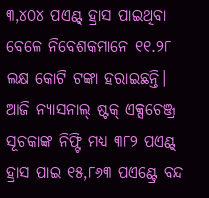୩,୪୦୪ ପଏଣ୍ଟ୍ ହ୍ରାସ ପାଇଥିବା ବେଳେ ନିବେଶକମାନେ ୧୧.୨୮ ଲକ୍ଷ କୋଟି ଟଙ୍କା ହରାଇଛନ୍ତି। ଆଜି ନ୍ୟାସନାଲ୍ ଷ୍ଟକ୍ ଏକ୍ସଚେଞ୍ଜ୍ର ସୂଚକାଙ୍କ ନିଫ୍ଟି ମଧ୍ୟ ୩୮୨ ପଏଣ୍ଟ୍ ହ୍ରାସ ପାଇ ୧୫,୮୬୩ ପଏଣ୍ଟ୍ରେ ବନ୍ଦ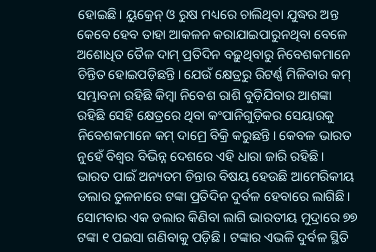ହୋଇଛି। ୟୁକ୍ରେନ୍ ଓ ରୁଷ ମଧ୍ୟରେ ଚାଲିଥିବା ଯୁଦ୍ଧର ଅନ୍ତ କେବେ ହେବ ତାହା ଆକଳନ କରାଯାଇପାରୁନଥିବା ବେଳେ ଅଶୋଧିତ ତୈଳ ଦାମ୍ ପ୍ରତିଦିନ ବଢ଼ୁଥିବାରୁ ନିବେଶକମାନେ ଚିନ୍ତିତ ହୋଇପଡ଼ିଛନ୍ତି। ଯେଉଁ କ୍ଷେତ୍ରରୁ ରିଟର୍ଣ୍ଣ ମିଳିବାର କମ୍ ସମ୍ଭାବନା ରହିଛି କିମ୍ବା ନିବେଶ ରାଶି ବୁଡ଼ିଯିବାର ଆଶଙ୍କା ରହିଛି ସେହି କ୍ଷେତ୍ରରେ ଥିବା କଂପାନିଗୁଡ଼ିକର ସେୟାରକୁ ନିବେଶକମାନେ କମ୍ ଦାମ୍ରେ ବିକ୍ରି କରୁଛନ୍ତି। କେବଳ ଭାରତ ନୁହେଁ ବିଶ୍ବର ବିଭିନ୍ନ ଦେଶରେ ଏହି ଧାରା ଜାରି ରହିଛି।
ଭାରତ ପାଇଁ ଅନ୍ୟତମ ଚିନ୍ତାର ବିଷୟ ହେଉଛି ଆମେରିକୀୟ ଡଲାର ତୁଳନାରେ ଟଙ୍କା ପ୍ରତିଦିନ ଦୁର୍ବଳ ହେବାରେ ଲାଗିଛି। ସୋମବାର ଏକ ଡଲାର କିଣିବା ଲାଗି ଭାରତୀୟ ମୁଦ୍ରାରେ ୭୭ ଟଙ୍କା ୧ ପଇସା ଗଣିବାକୁ ପଡ଼ିଛି। ଟଙ୍କାର ଏଭଳି ଦୁର୍ବଳ ସ୍ଥିତି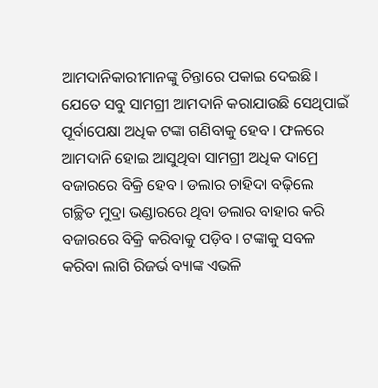ଆମଦାନିକାରୀମାନଙ୍କୁ ଚିନ୍ତାରେ ପକାଇ ଦେଇଛି। ଯେତେ ସବୁ ସାମଗ୍ରୀ ଆମଦାନି କରାଯାଉଛି ସେଥିପାଇଁ ପୂର୍ବାପେକ୍ଷା ଅଧିକ ଟଙ୍କା ଗଣିବାକୁ ହେବ। ଫଳରେ ଆମଦାନି ହୋଇ ଆସୁଥିବା ସାମଗ୍ରୀ ଅଧିକ ଦାମ୍ରେ ବଜାରରେ ବିକ୍ରି ହେବ। ଡଲାର ଚାହିଦା ବଢ଼ିଲେ ଗଚ୍ଛିତ ମୁଦ୍ରା ଭଣ୍ଡାରରେ ଥିବା ଡଲାର ବାହାର କରି ବଜାରରେ ବିକ୍ରି କରିବାକୁ ପଡ଼ିବ। ଟଙ୍କାକୁ ସବଳ କରିବା ଲାଗି ରିଜର୍ଭ ବ୍ୟାଙ୍କ ଏଭଳି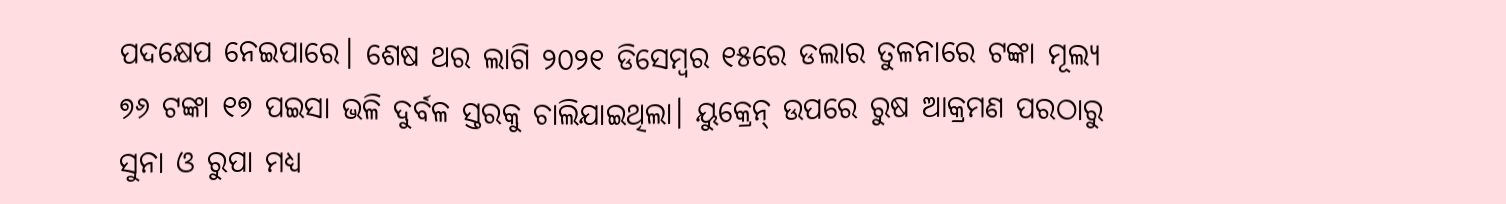ପଦକ୍ଷେପ ନେଇପାରେ। ଶେଷ ଥର ଲାଗି ୨୦୨୧ ଡିସେମ୍ବର ୧୫ରେ ଡଲାର ତୁଳନାରେ ଟଙ୍କା ମୂଲ୍ୟ ୭୬ ଟଙ୍କା ୧୭ ପଇସା ଭଳି ଦୁର୍ବଳ ସ୍ତରକୁ ଚାଲିଯାଇଥିଲା। ୟୁକ୍ରେନ୍ ଉପରେ ରୁଷ ଆକ୍ରମଣ ପରଠାରୁ ସୁନା ଓ ରୁପା ମଧ୍ୟ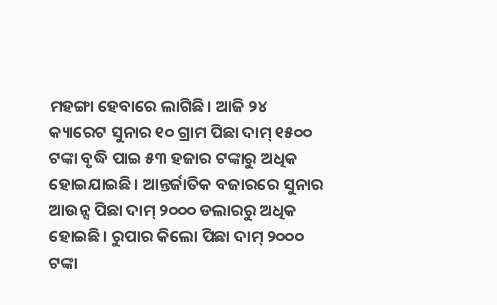ମହଙ୍ଗା ହେବାରେ ଲାଗିଛି। ଆଜି ୨୪ କ୍ୟାରେଟ ସୁନାର ୧୦ ଗ୍ରାମ ପିଛା ଦାମ୍ ୧୫୦୦ ଟଙ୍କା ବୃଦ୍ଧି ପାଇ ୫୩ ହଜାର ଟଙ୍କାରୁ ଅଧିକ ହୋଇଯାଇଛି। ଆନ୍ତର୍ଜାତିକ ବଜାରରେ ସୁନାର ଆଉନ୍ସ ପିଛା ଦାମ୍ ୨୦୦୦ ଡଲାରରୁ ଅଧିକ ହୋଇଛି। ରୁପାର କିଲୋ ପିଛା ଦାମ୍ ୨୦୦୦ ଟଙ୍କା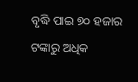ବୃଦ୍ଧି ପାଇ ୭୦ ହଜାର ଟଙ୍କାରୁ ଅଧିକ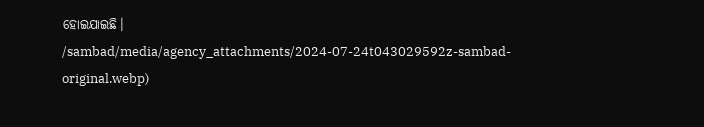ହୋଇଯାଇଛି।
/sambad/media/agency_attachments/2024-07-24t043029592z-sambad-original.webp)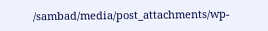/sambad/media/post_attachments/wp-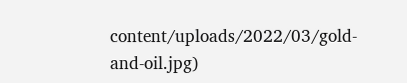content/uploads/2022/03/gold-and-oil.jpg)